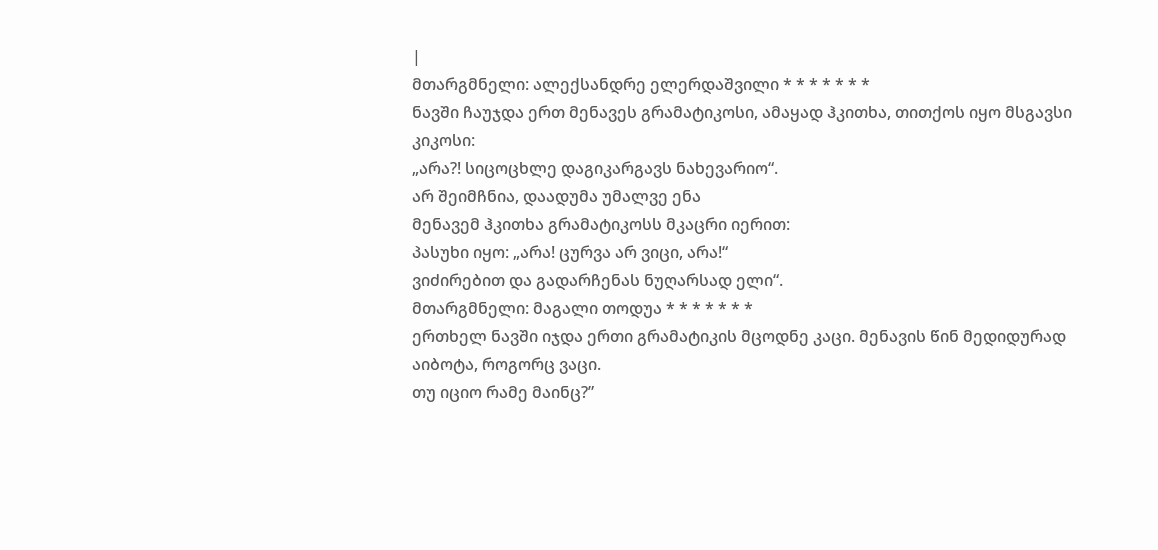|
მთარგმნელი: ალექსანდრე ელერდაშვილი * * * * * * *
ნავში ჩაუჯდა ერთ მენავეს გრამატიკოსი, ამაყად ჰკითხა, თითქოს იყო მსგავსი კიკოსი:
„არა?! სიცოცხლე დაგიკარგავს ნახევარიო“.
არ შეიმჩნია, დაადუმა უმალვე ენა
მენავემ ჰკითხა გრამატიკოსს მკაცრი იერით:
პასუხი იყო: „არა! ცურვა არ ვიცი, არა!“
ვიძირებით და გადარჩენას ნუღარსად ელი“.
მთარგმნელი: მაგალი თოდუა * * * * * * *
ერთხელ ნავში იჯდა ერთი გრამატიკის მცოდნე კაცი. მენავის წინ მედიდურად აიბოტა, როგორც ვაცი.
თუ იციო რამე მაინც?”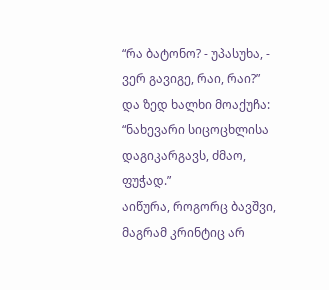“რა ბატონო? - უპასუხა, - ვერ გავიგე, რაი, რაი?”
და ზედ ხალხი მოაქუჩა: “ნახევარი სიცოცხლისა დაგიკარგავს, ძმაო, ფუჭად.”
აიწურა, როგორც ბავშვი, მაგრამ კრინტიც არ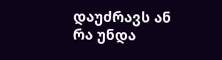დაუძრავს ან რა უნდა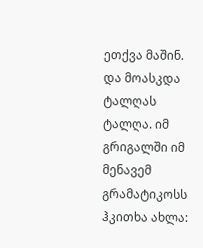ეთქვა მაშინ.
და მოასკდა ტალღას ტალღა. იმ გრიგალში იმ მენავემ გრამატიკოსს ჰკითხა ახლა: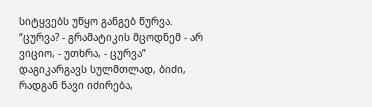სიტყვებს უწყო განგებ წურვა. “ცურვა? - გრამატიკის მცოდნემ - არ ვიციო, - უთხრა, - ცურვა”
დაგიკარგავს სულმთლად, ბიძი, რადგან ნავი იძირება,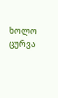ხოლო ცურვა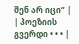შენ არ იცი” |
| პოეზიის გვერდი • • • |